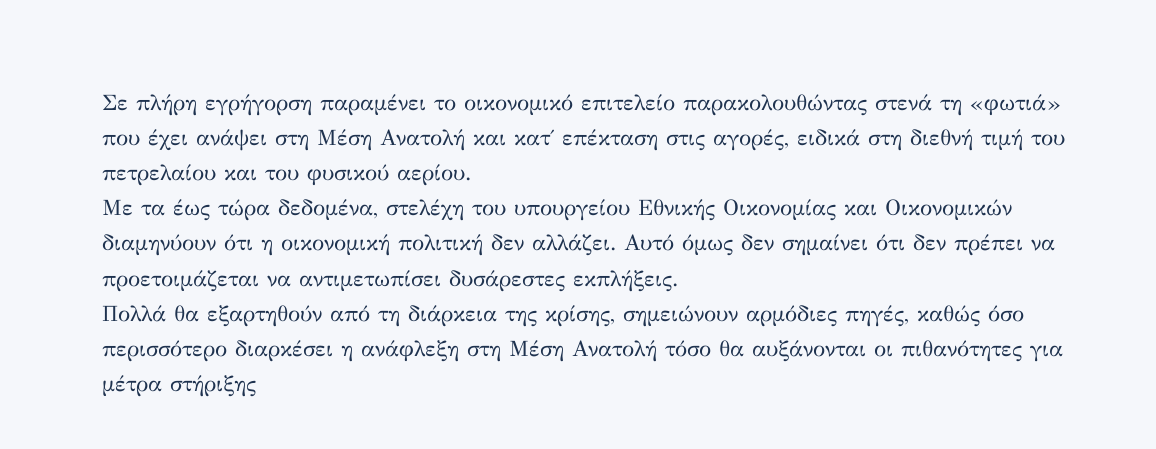Σε πλήρη εγρήγορση παραμένει το οικονομικό επιτελείο παρακολουθώντας στενά τη «φωτιά» που έχει ανάψει στη Μέση Ανατολή και κατ΄ επέκταση στις αγορές, ειδικά στη διεθνή τιμή του πετρελαίου και του φυσικού αερίου.
Με τα έως τώρα δεδομένα, στελέχη του υπουργείου Εθνικής Οικονομίας και Οικονομικών διαμηνύουν ότι η οικονομική πολιτική δεν αλλάζει. Αυτό όμως δεν σημαίνει ότι δεν πρέπει να προετοιμάζεται να αντιμετωπίσει δυσάρεστες εκπλήξεις.
Πολλά θα εξαρτηθούν από τη διάρκεια της κρίσης, σημειώνουν αρμόδιες πηγές, καθώς όσο περισσότερο διαρκέσει η ανάφλεξη στη Μέση Ανατολή τόσο θα αυξάνονται οι πιθανότητες για μέτρα στήριξης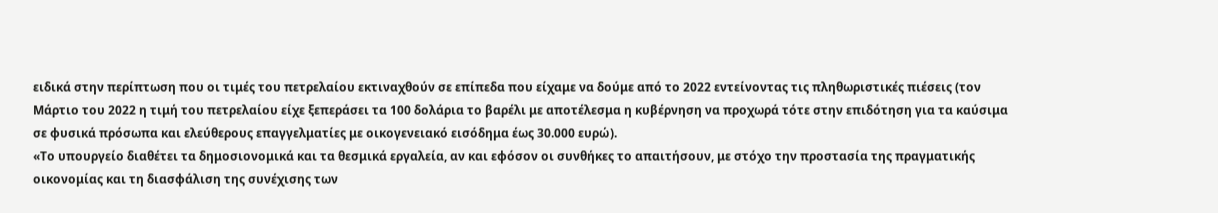ειδικά στην περίπτωση που οι τιμές του πετρελαίου εκτιναχθούν σε επίπεδα που είχαμε να δούμε από το 2022 εντείνοντας τις πληθωριστικές πιέσεις (τον Μάρτιο του 2022 η τιμή του πετρελαίου είχε ξεπεράσει τα 100 δολάρια το βαρέλι με αποτέλεσμα η κυβέρνηση να προχωρά τότε στην επιδότηση για τα καύσιμα σε φυσικά πρόσωπα και ελεύθερους επαγγελματίες με οικογενειακό εισόδημα έως 30.000 ευρώ).
«Το υπουργείο διαθέτει τα δημοσιονομικά και τα θεσμικά εργαλεία, αν και εφόσον οι συνθήκες το απαιτήσουν, με στόχο την προστασία της πραγματικής οικονομίας και τη διασφάλιση της συνέχισης των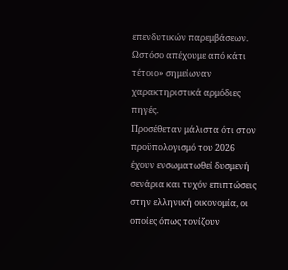επενδυτικών παρεμβάσεων. Ωστόσο απέχουμε από κάτι τέτοιο» σημείωναν χαρακτηριστικά αρμόδιες πηγές.
Προσέθεταν μάλιστα ότι στον προϋπολογισμό του 2026 έχουν ενσωματωθεί δυσμενή σενάρια και τυχόν επιπτώσεις στην ελληνική οικονομία, οι οποίες όπως τονίζουν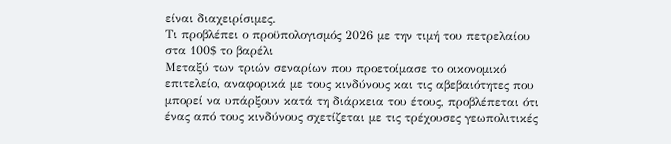είναι διαχειρίσιμες.
Tι προβλέπει ο προϋπολογισμός 2026 με την τιμή του πετρελαίου στα 100$ το βαρέλι
Μεταξύ των τριών σεναρίων που προετοίμασε το οικονομικό επιτελείο, αναφορικά με τους κινδύνους και τις αβεβαιότητες που μπορεί να υπάρξουν κατά τη διάρκεια του έτους, προβλέπεται ότι ένας από τους κινδύνους σχετίζεται με τις τρέχουσες γεωπολιτικές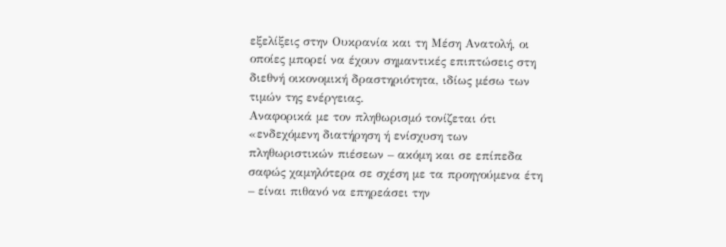εξελίξεις στην Ουκρανία και τη Μέση Ανατολή, οι οποίες μπορεί να έχουν σημαντικές επιπτώσεις στη διεθνή οικονομική δραστηριότητα, ιδίως μέσω των τιμών της ενέργειας.
Αναφορικά με τον πληθωρισμό τονίζεται ότι «ενδεχόμενη διατήρηση ή ενίσχυση των πληθωριστικών πιέσεων – ακόμη και σε επίπεδα σαφώς χαμηλότερα σε σχέση με τα προηγούμενα έτη – είναι πιθανό να επηρεάσει την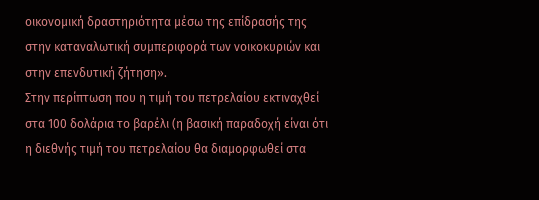οικονομική δραστηριότητα μέσω της επίδρασής της στην καταναλωτική συμπεριφορά των νοικοκυριών και στην επενδυτική ζήτηση».
Στην περίπτωση που η τιμή του πετρελαίου εκτιναχθεί στα 100 δολάρια το βαρέλι (η βασική παραδοχή είναι ότι η διεθνής τιμή του πετρελαίου θα διαμορφωθεί στα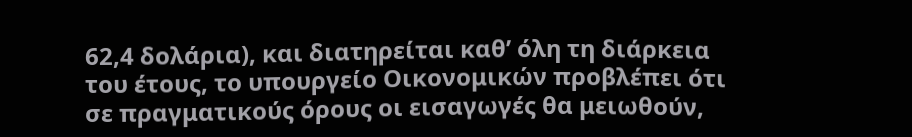62,4 δολάρια), και διατηρείται καθ’ όλη τη διάρκεια του έτους, το υπουργείο Οικονομικών προβλέπει ότι σε πραγματικούς όρους οι εισαγωγές θα μειωθούν,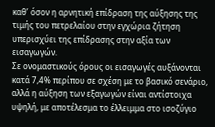καθ’ όσον η αρνητική επίδραση της αύξησης της τιμής του πετρελαίου στην εγχώρια ζήτηση υπερισχύει της επίδρασης στην αξία των εισαγωγών.
Σε ονομαστικούς όρους οι εισαγωγές αυξάνονται κατά 7,4% περίπου σε σχέση με το βασικό σενάριο, αλλά η αύξηση των εξαγωγών είναι αντίστοιχα υψηλή, με αποτέλεσμα το έλλειμμα στο ισοζύγιο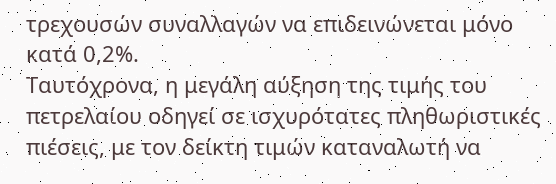τρεχουσών συναλλαγών να επιδεινώνεται μόνο κατά 0,2%.
Ταυτόχρονα, η μεγάλη αύξηση της τιμής του πετρελαίου οδηγεί σε ισχυρότατες πληθωριστικές πιέσεις, με τον δείκτη τιμών καταναλωτή να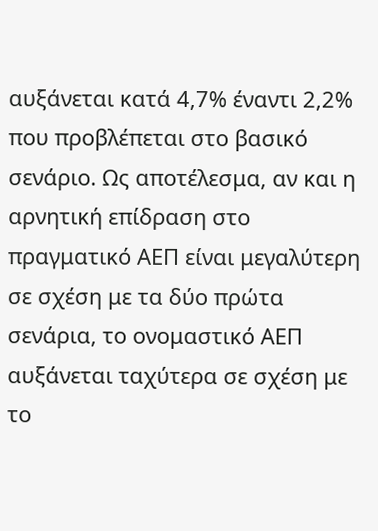αυξάνεται κατά 4,7% έναντι 2,2% που προβλέπεται στο βασικό σενάριο. Ως αποτέλεσμα, αν και η αρνητική επίδραση στο πραγματικό ΑΕΠ είναι μεγαλύτερη σε σχέση με τα δύο πρώτα σενάρια, το ονομαστικό ΑΕΠ αυξάνεται ταχύτερα σε σχέση με το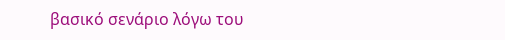βασικό σενάριο λόγω του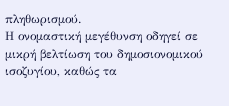πληθωρισμού.
Η ονομαστική μεγέθυνση οδηγεί σε μικρή βελτίωση του δημοσιονομικού ισοζυγίου, καθώς τα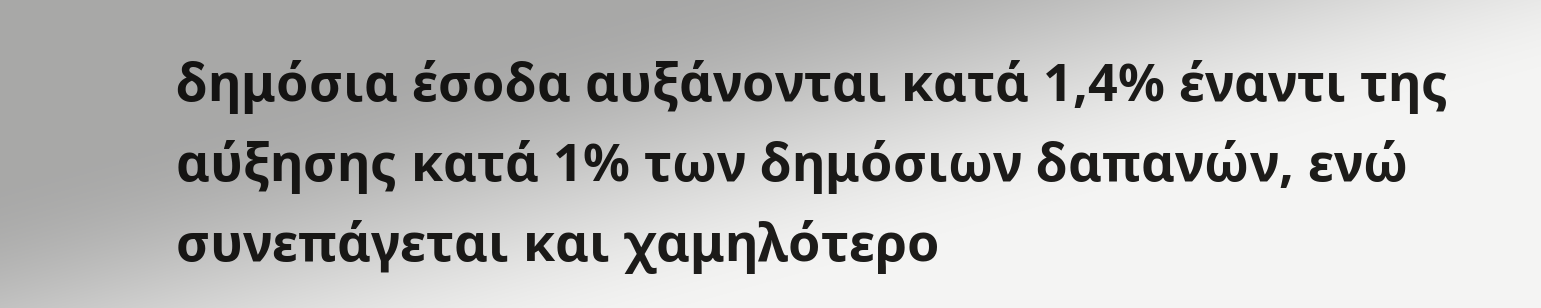δημόσια έσοδα αυξάνονται κατά 1,4% έναντι της αύξησης κατά 1% των δημόσιων δαπανών, ενώ συνεπάγεται και χαμηλότερο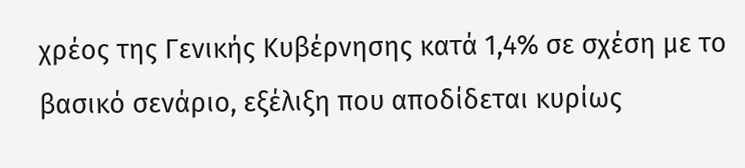χρέος της Γενικής Κυβέρνησης κατά 1,4% σε σχέση με το βασικό σενάριο, εξέλιξη που αποδίδεται κυρίως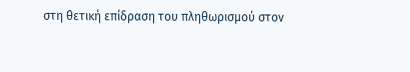στη θετική επίδραση του πληθωρισμού στον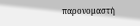παρονομαστή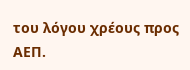του λόγου χρέους προς ΑΕΠ.